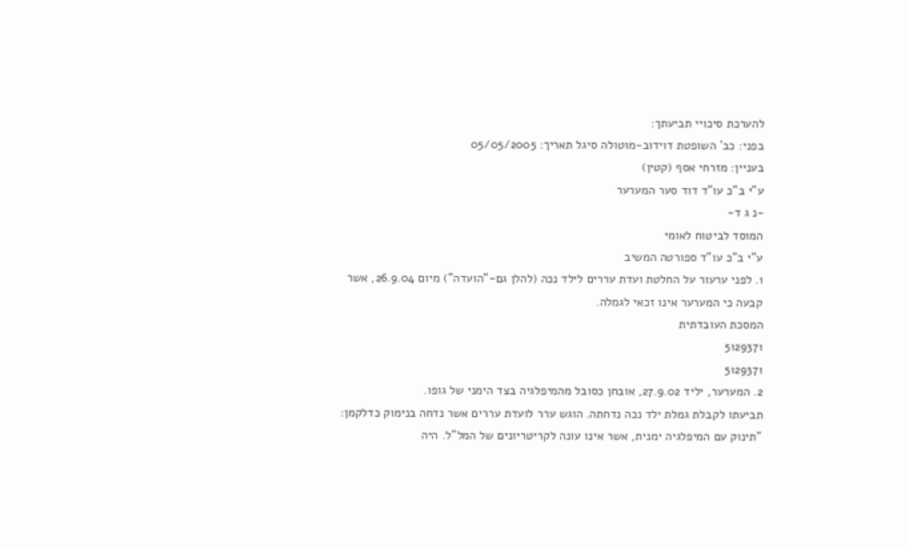להערכת סיכויי תביעתך:
בפני: כב' השופטת דוידוב-מוטולה סיגל תאריך: 05/05/2005
בעניין: מזרחי אסף (קטין)
ע"י ב"כ עו"ד דוד סער המערער
-נ ג ד-
המוסד לביטוח לאומי
ע"י ב"כ עו"ד ספורטה המשיב
1. לפני ערעור על החלטת ועדת עררים לילד נכה (להלן גם-"הועדה") מיום 26.9.04, אשר קבעה כי המערער אינו זכאי לגמלה.
המסכת העובדתית
5129371
5129371
2. המערער, יליד 27.9.02, אובחן כסובל מהמיפלגיה בצד הימני של גופו.
תביעתו לקבלת גמלת ילד נכה נדחתה. הוגש ערר לועדת עררים אשר נדחה בנימוק כדלקמן:
"תינוק עם המיפלגיה ימנית, אשר אינו עונה לקריטריונים של המל"ל. היה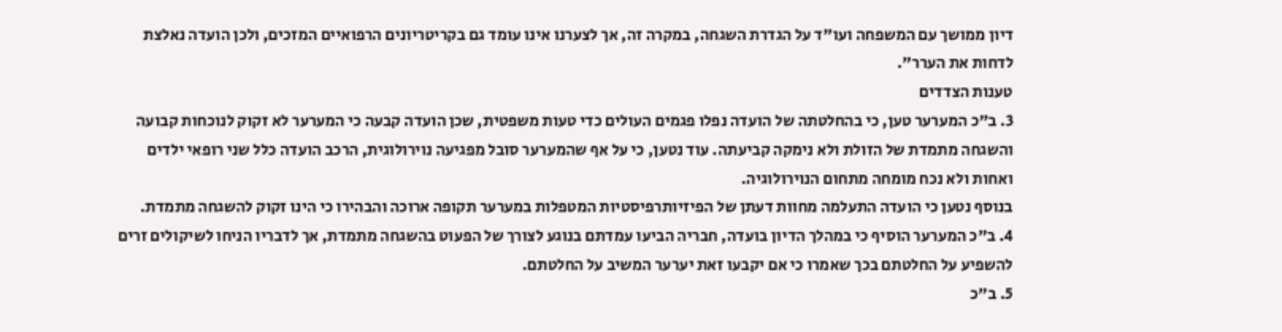דיון ממושך עם המשפחה ועו"ד על הגדרת השגחה, במקרה זה, אך לצערנו אינו עומד גם בקריטריונים הרפואיים המזכים, ולכן הועדה נאלצת לדחות את הערר".
טענות הצדדים
3. ב"כ המערער טען, כי בהחלטתה של הועדה נפלו פגמים העולים כדי טעות משפטית, שכן הועדה קבעה כי המערער לא זקוק לנוכחות קבועה והשגחה מתמדת של הזולת ולא נימקה קביעתה. עוד נטען, כי על אף שהמערער סובל מפגיעה נוירולוגית, הרכב הועדה כלל שני רופאי ילדים ואחות ולא נכח מומחה מתחום הנוירולוגיה.
בנוסף נטען כי הועדה התעלמה מחוות דעתן של הפיזיותרפיסטיות המטפלות במערער תקופה ארוכה והבהירו כי הינו זקוק להשגחה מתמדת.
4. ב"כ המערער הוסיף כי במהלך הדיון בועדה, חבריה הביעו עמדתם בנוגע לצורך של הפעוט בהשגחה מתמדת, אך לדבריו הניחו לשיקולים זרים להשפיע על החלטתם בכך שאמרו כי אם יקבעו זאת יערער המשיב על החלטתם.
5. ב"כ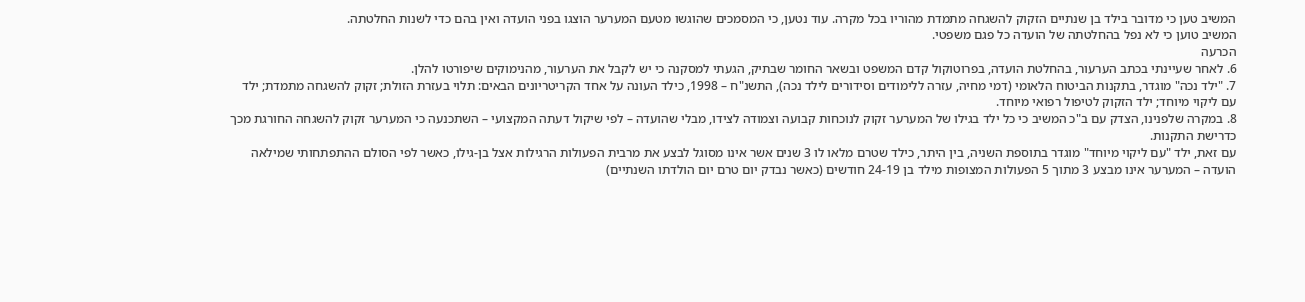המשיב טען כי מדובר בילד בן שנתיים הזקוק להשגחה מתמדת מהוריו בכל מקרה. עוד נטען, כי המסמכים שהוגשו מטעם המערער הוצגו בפני הועדה ואין בהם כדי לשנות החלטתה.
המשיב טוען כי לא נפל בהחלטתה של הועדה כל פגם משפטי.
הכרעה
6. לאחר שעיינתי בכתב הערעור, בהחלטת הועדה, בפרוטוקול קדם המשפט ובשאר החומר שבתיק, הגעתי למסקנה כי יש לקבל את הערעור, מהנימוקים שיפורטו להלן.
7. "ילד נכה" מוגדר, בתקנות הביטוח הלאומי (דמי מחיה, עזרה ללימודים וסידורים לילד נכה), התשנ"ח – 1998, כילד העונה על אחד הקריטריונים הבאים: תלוי בעזרת הזולת; זקוק להשגחה מתמדת; ילד עם ליקוי מיוחד; ילד הזקוק לטיפול רפואי מיוחד.
8. במקרה שלפנינו, הצדק עם ב"כ המשיב כי כל ילד בגילו של המערער זקוק לנוכחות קבועה וצמודה לצידו, מבלי שהועדה – לפי שיקול דעתה המקצועי – השתכנעה כי המערער זקוק להשגחה החורגת מכך כדרישת התקנות.
עם זאת, ילד "עם ליקוי מיוחד" מוגדר בתוספת השניה, בין היתר, כילד שטרם מלאו לו 3 שנים אשר אינו מסוגל לבצע את מרבית הפעולות הרגילות אצל בן-גילו, כאשר לפי הסולם ההתפתחותי שמילאה הועדה – המערער אינו מבצע 3 מתוך 5 הפעולות המצופות מילד בן 24-19 חודשים (כאשר נבדק יום טרם יום הולדתו השנתיים)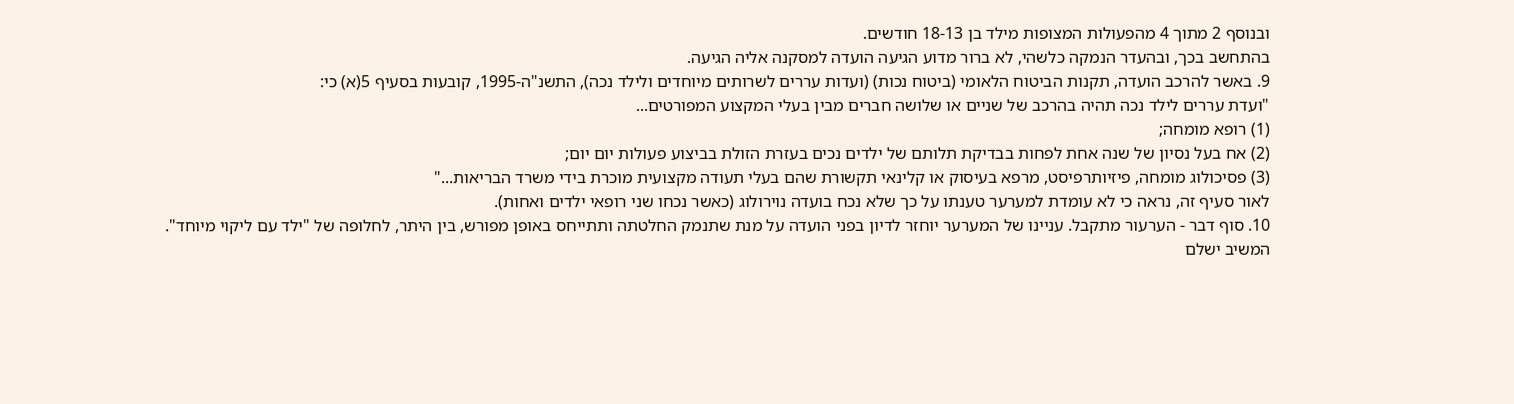ובנוסף 2 מתוך 4 מהפעולות המצופות מילד בן 18-13 חודשים.
בהתחשב בכך, ובהעדר הנמקה כלשהי, לא ברור מדוע הגיעה הועדה למסקנה אליה הגיעה.
9. באשר להרכב הועדה, תקנות הביטוח הלאומי (ביטוח נכות) (ועדות עררים לשרותים מיוחדים ולילד נכה), התשנ"ה-1995, קובעות בסעיף 5(א) כי:
"ועדת עררים לילד נכה תהיה בהרכב של שניים או שלושה חברים מבין בעלי המקצוע המפורטים...
(1) רופא מומחה;
(2) אח בעל נסיון של שנה אחת לפחות בבדיקת תלותם של ילדים נכים בעזרת הזולת בביצוע פעולות יום יום;
(3) פסיכולוג מומחה, פיזיותרפיסט, מרפא בעיסוק או קלינאי תקשורת שהם בעלי תעודה מקצועית מוכרת בידי משרד הבריאות..."
לאור סעיף זה, נראה כי לא עומדת למערער טענתו על כך שלא נכח בועדה נוירולוג (כאשר נכחו שני רופאי ילדים ואחות).
10. סוף דבר - הערעור מתקבל. עניינו של המערער יוחזר לדיון בפני הועדה על מנת שתנמק החלטתה ותתייחס באופן מפורש, בין היתר, לחלופה של "ילד עם ליקוי מיוחד".
המשיב ישלם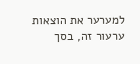למערער את הוצאות ערעור זה, בסך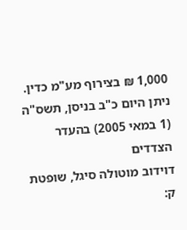1,000 ₪ בצירוף מע"מ כדין.
ניתן היום כ"ב בניסן, תשס"ה (1 במאי 2005) בהעדר הצדדים
דוידוב מוטולה סיגל, שופטת
ק: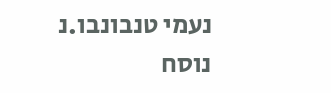נעמי טנבונבו.נ
נוסח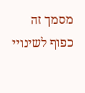מסמך זה כפוף לשינויי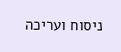ניסוח ועריכה